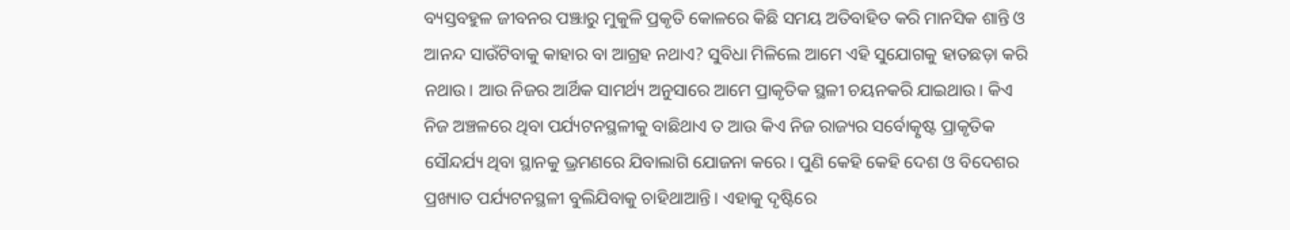ବ୍ୟସ୍ତବହୁଳ ଜୀବନର ପଞ୍ଝାରୁ ମୁକୁଳି ପ୍ରକୃତି କୋଳରେ କିଛି ସମୟ ଅତିବାହିତ କରି ମାନସିକ ଶାନ୍ତି ଓ ଆନନ୍ଦ ସାଉଁଟିବାକୁ କାହାର ବା ଆଗ୍ରହ ନଥାଏ? ସୁବିଧା ମିଳିଲେ ଆମେ ଏହି ସୁଯୋଗକୁ ହାତଛଡ଼ା କରି ନଥାଉ। ଆଉ ନିଜର ଆର୍ଥିକ ସାମର୍ଥ୍ୟ ଅନୁସାରେ ଆମେ ପ୍ରାକୃତିକ ସ୍ଥଳୀ ଚୟନକରି ଯାଇଥାଉ। କିଏ ନିଜ ଅଞ୍ଚଳରେ ଥିବା ପର୍ଯ୍ୟଟନସ୍ଥଳୀକୁ ବାଛିଥାଏ ତ ଆଉ କିଏ ନିଜ ରାଜ୍ୟର ସର୍ବୋତ୍କୃଷ୍ଟ ପ୍ରାକୃତିକ ସୌନ୍ଦର୍ଯ୍ୟ ଥିବା ସ୍ଥାନକୁ ଭ୍ରମଣରେ ଯିବାଲାଗି ଯୋଜନା କରେ। ପୁଣି କେହି କେହି ଦେଶ ଓ ବିଦେଶର ପ୍ରଖ୍ୟାତ ପର୍ଯ୍ୟଟନସ୍ଥଳୀ ବୁଲିଯିବାକୁ ଚାହିଥାଆନ୍ତି। ଏହାକୁ ଦୃଷ୍ଟିରେ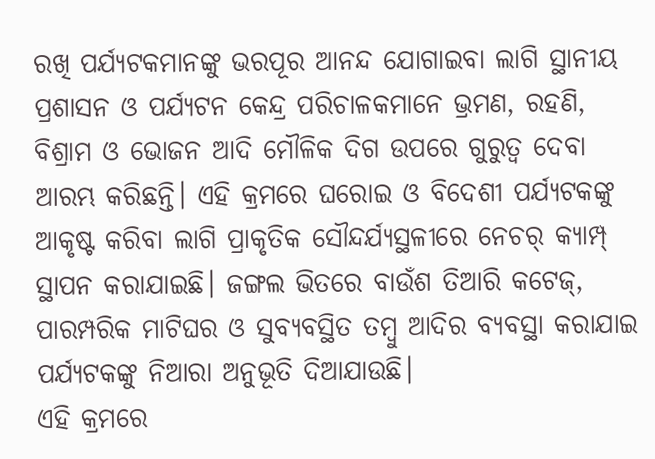ରଖି ପର୍ଯ୍ୟଟକମାନଙ୍କୁ ଭରପୂର ଆନନ୍ଦ ଯୋଗାଇବା ଲାଗି ସ୍ଥାନୀୟ ପ୍ରଶାସନ ଓ ପର୍ଯ୍ୟଟନ କେନ୍ଦ୍ର ପରିଚାଳକମାନେ ଭ୍ରମଣ, ରହଣି, ବିଶ୍ରାମ ଓ ଭୋଜନ ଆଦି ମୌଳିକ ଦିଗ ଉପରେ ଗୁରୁତ୍ବ ଦେବା ଆରମ୍ଭ କରିଛନ୍ତି। ଏହି କ୍ରମରେ ଘରୋଇ ଓ ବିଦେଶୀ ପର୍ଯ୍ୟଟକଙ୍କୁ ଆକୃଷ୍ଟ କରିବା ଲାଗି ପ୍ରାକୃତିକ ସୌନ୍ଦର୍ଯ୍ୟସ୍ଥଳୀରେ ନେଚର୍ କ୍ୟାମ୍ପ୍ ସ୍ଥାପନ କରାଯାଇଛି। ଜଙ୍ଗଲ ଭିତରେ ବାଉଁଶ ତିଆରି କଟେଜ୍, ପାରମ୍ପରିକ ମାଟିଘର ଓ ସୁବ୍ୟବସ୍ଥିତ ତମ୍ବୁ ଆଦିର ବ୍ୟବସ୍ଥା କରାଯାଇ ପର୍ଯ୍ୟଟକଙ୍କୁ ନିଆରା ଅନୁଭୂତି ଦିଆଯାଉଛି।
ଏହି କ୍ରମରେ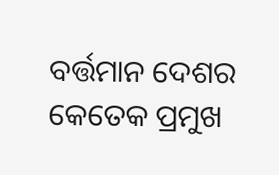ବର୍ତ୍ତମାନ ଦେଶର କେତେକ ପ୍ରମୁଖ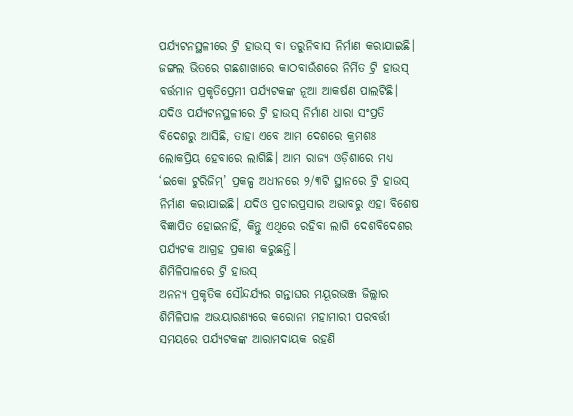ପର୍ଯ୍ୟଟନସ୍ଥଳୀରେ ଟ୍ରି ହାଉସ୍ ବା ତରୁନିବାସ ନିର୍ମାଣ କରାଯାଇଛି। ଜଙ୍ଗଲ ଭିତରେ ଗଛଶାଖାରେ କାଠବାଉଁଶରେ ନିର୍ମିତ ଟ୍ରି ହାଉସ୍ ବର୍ତ୍ତମାନ ପ୍ରକୃତିପ୍ରେମୀ ପର୍ଯ୍ୟଟକଙ୍କ ନୂଆ ଆକର୍ଷଣ ପାଲଟିଛି। ଯଦିଓ ପର୍ଯ୍ୟଟନସ୍ଥଳୀରେ ଟ୍ରି ହାଉସ୍ ନିର୍ମାଣ ଧାରା ସଂପ୍ରତି ବିଦେଶରୁ ଆସିଛି, ତାହା ଏବେ ଆମ ଦେଶରେ କ୍ରମଶଃ ଲୋକପ୍ରିୟ ହେବାରେ ଲାଗିଛି। ଆମ ରାଜ୍ୟ ଓଡ଼ିଶାରେ ମଧ୍ୟ ‘ଇକୋ ଟୁରିଜିମ୍’ ପ୍ରକଳ୍ପ ଅଧୀନରେ ୨/୩ଟି ସ୍ଥାନରେ ଟ୍ରି ହାଉସ୍ ନିର୍ମାଣ କରାଯାଇଛି। ଯଦିଓ ପ୍ରଚାରପ୍ରସାର ଅଭାବରୁ ଏହା ବିଶେଷ ବିଜ୍ଞାପିତ ହୋଇନାହିଁ, କିନ୍ତୁ ଏଥିରେ ରହିବା ଲାଗି ଦେଶବିଦେଶର ପର୍ଯ୍ୟଟକ ଆଗ୍ରହ ପ୍ରକାଶ କରୁଛନ୍ତି।
ଶିମିଳିପାଳରେ ଟ୍ରି ହାଉସ୍
ଅନନ୍ୟ ପ୍ରକୃତିକ ସୌନ୍ଦର୍ଯ୍ୟର ଗନ୍ତାଘର ମୟୂରଭଞ୍ଜ ଜିଲ୍ଲାର ଶିମିଳିପାଳ ଅଭୟାରଣ୍ୟରେ କରୋନା ମହାମାରୀ ପରବର୍ତ୍ତୀ ସମୟରେ ପର୍ଯ୍ୟଟକଙ୍କ ଆରାମଦାୟକ ରହଣି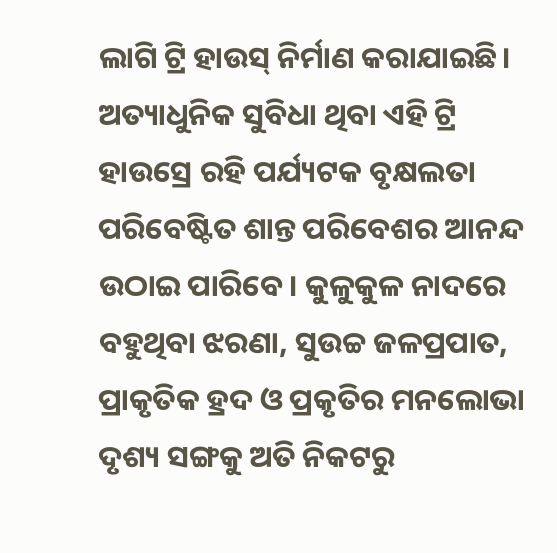ଲାଗି ଟ୍ରି ହାଉସ୍ ନିର୍ମାଣ କରାଯାଇଛି। ଅତ୍ୟାଧୁନିକ ସୁବିଧା ଥିବା ଏହି ଟ୍ରି ହାଉସ୍ରେ ରହି ପର୍ଯ୍ୟଟକ ବୃକ୍ଷଲତା ପରିବେଷ୍ଟିତ ଶାନ୍ତ ପରିବେଶର ଆନନ୍ଦ ଉଠାଇ ପାରିବେ। କୁଳୁକୁଳ ନାଦରେ ବହୁଥିବା ଝରଣା, ସୁଉଚ୍ଚ ଜଳପ୍ରପାତ, ପ୍ରାକୃତିକ ହ୍ରଦ ଓ ପ୍ରକୃତିର ମନଲୋଭା ଦୃଶ୍ୟ ସଙ୍ଗକୁ ଅତି ନିକଟରୁ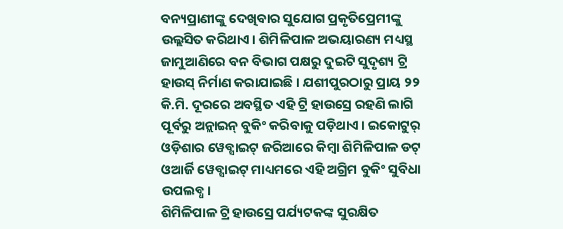ବନ୍ୟପ୍ରାଣୀଙ୍କୁ ଦେଖିବାର ସୁଯୋଗ ପ୍ରକୃତିପ୍ରେମୀଙ୍କୁ ଉଲ୍ଲସିତ କରିଥାଏ। ଶିମିଳିପାଳ ଅଭୟାରଣ୍ୟ ମଧ୍ୟସ୍ଥ ଜାମୁଆଣିରେ ବନ ବିଭାଗ ପକ୍ଷରୁ ଦୁଇଟି ସୁଦୃଶ୍ୟ ଟ୍ରି ହାଉସ୍ ନିର୍ମାଣ କରାଯାଇଛି। ଯଶୀପୁରଠାରୁ ପ୍ରାୟ ୨୨ କି.ମି. ଦୂରରେ ଅବସ୍ଥିତ ଏହି ଟ୍ରି ହାଉସ୍ରେ ରହଣି ଲାଗି ପୂର୍ବରୁ ଅନ୍ଲାଇନ୍ ବୁକିଂ କରିବାକୁ ପଡ଼ିଥାଏ। ଇକୋଟୁର୍ ଓଡ଼ିଶାର ୱେବ୍ସାଇଟ୍ ଜରିଆରେ କିମ୍ବା ଶିମିଳିପାଳ ଡଟ୍ ଓଆର୍ଜି ୱେବ୍ସାଇଟ୍ ମାଧ୍ୟମରେ ଏହି ଅଗ୍ରିମ ବୁକିଂ ସୁବିଧା ଉପଲବ୍ଧ।
ଶିମିଳିପାଳ ଟ୍ରି ହାଉସ୍ରେ ପର୍ଯ୍ୟଟକଙ୍କ ସୁରକ୍ଷିତ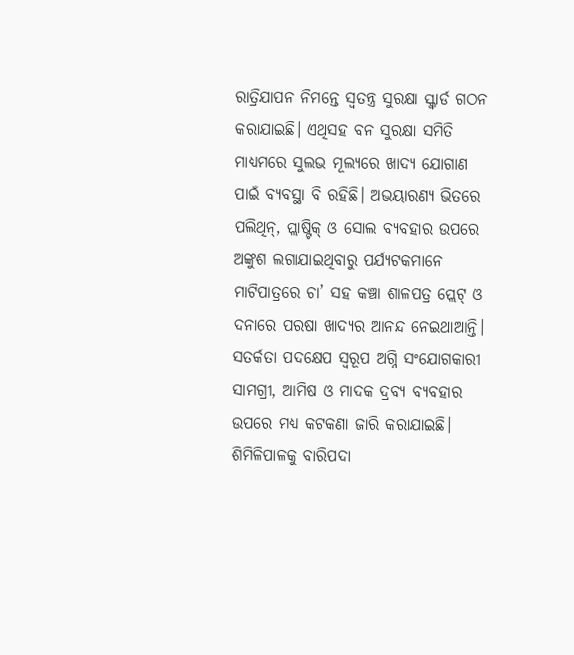ରାତ୍ରିଯାପନ ନିମନ୍ତେ ସ୍ବତନ୍ତ୍ର ସୁରକ୍ଷା ସ୍କ୍ବାର୍ଡ ଗଠନ କରାଯାଇଛି। ଏଥିସହ ବନ ସୁରକ୍ଷା ସମିତି ମାଧ୍ୟମରେ ସୁଲଭ ମୂଲ୍ୟରେ ଖାଦ୍ୟ ଯୋଗାଣ ପାଇଁ ବ୍ୟବସ୍ଥା ବି ରହିଛି। ଅଭୟାରଣ୍ୟ ଭିତରେ ପଲିଥିନ୍, ପ୍ଲାଷ୍ଟିକ୍ ଓ ସୋଲ ବ୍ୟବହାର ଉପରେ ଅଙ୍କୁଶ ଲଗାଯାଇଥିବାରୁ ପର୍ଯ୍ୟଟକମାନେ ମାଟିପାତ୍ରରେ ଚା’ ସହ କଞ୍ଚା ଶାଳପତ୍ର ପ୍ଲେଟ୍ ଓ ଦନାରେ ପରଷା ଖାଦ୍ୟର ଆନନ୍ଦ ନେଇଥାଆନ୍ତି। ସତର୍କତା ପଦକ୍ଷେପ ସ୍ବରୂପ ଅଗ୍ନି ସଂଯୋଗକାରୀ ସାମଗ୍ରୀ, ଆମିଷ ଓ ମାଦକ ଦ୍ରବ୍ୟ ବ୍ୟବହାର ଉପରେ ମଧ୍ୟ କଟକଣା ଜାରି କରାଯାଇଛି। ଶିମିଳିପାଳକୁ ବାରିପଦା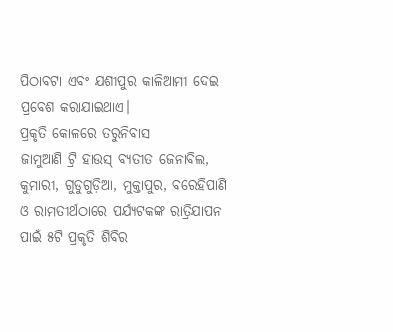ପିଠାବଟା ଏବଂ ଯଶୀପୁର କାଳିଆମୀ ଦେଇ ପ୍ରବେଶ କରାଯାଇଥାଏ।
ପ୍ରକୃତି କୋଳରେ ତରୁନିବାସ
ଜାମୁଆଣି ଟ୍ରି ହାଉସ୍ ବ୍ୟତୀତ ଜେନାବିଲ, କୁମାରୀ, ଗୁଡୁଗୁଡ଼ିଆ, ମୁକ୍ତାପୁର, ବରେହିପାଣି ଓ ରାମତୀର୍ଥଠାରେ ପର୍ଯ୍ୟଟକଙ୍କ ରାତ୍ରିଯାପନ ପାଇଁ ୫ଟି ପ୍ରକୃତି ଶିବିର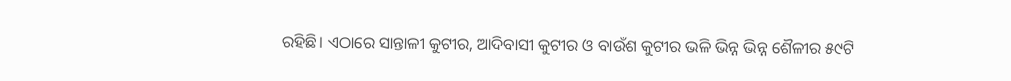ରହିଛି। ଏଠାରେ ସାନ୍ତାଳୀ କୁଟୀର, ଆଦିବାସୀ କୁଟୀର ଓ ବାଉଁଶ କୁଟୀର ଭଳି ଭିନ୍ନ ଭିନ୍ନ ଶୈଳୀର ୫୯ଟି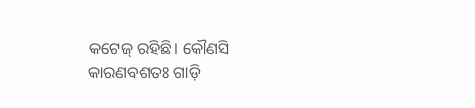କଟେଜ୍ ରହିଛି। କୌଣସି କାରଣବଶତଃ ଗାଡ଼ି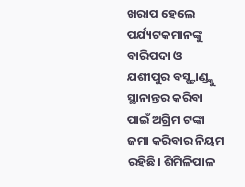ଖରାପ ହେଲେ ପର୍ଯ୍ୟଟକମାନଙ୍କୁ ବାରିପଦା ଓ ଯଶୀପୁର ବସ୍ଷ୍ଟାଣ୍ଡ୍କୁ ସ୍ଥାନାନ୍ତର କରିବା ପାଇଁ ଅଗ୍ରିମ ଟଙ୍କା ଜମା କରିବାର ନିୟମ ରହିଛି। ଶିମିଳିପାଳ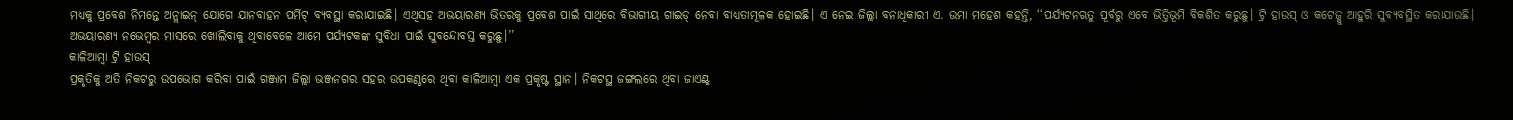ମଧ୍ୟକୁ ପ୍ରବେଶ ନିମନ୍ତେ ଅନ୍ଲାଇନ୍ ଯୋଗେ ଯାନବାହନ ପର୍ମିଟ୍ ବ୍ୟବସ୍ଥା କରାଯାଇଛି। ଏଥିସହ ଅଭୟାରଣ୍ୟ ଭିତରକୁ ପ୍ରବେଶ ପାଇଁ ସାଥିରେ ବିଭାଗୀୟ ଗାଇଡ୍ ନେବା ବାଧ୍ୟତାମୂଳକ ହୋଇଛି। ଏ ନେଇ ଜିଲ୍ଲା ବନାଧିକାରୀ ଏ. ଉମା ମହେଶ କହନ୍ତି, ‘‘ପର୍ଯ୍ୟଟନଋତୁ ପୂର୍ବରୁ ଏବେ ଭିତ୍ତିଭୂମି ବିକଶିତ କରୁଛୁ। ଟ୍ରି ହାଉସ୍ ଓ କଟେଜ୍କୁ ଆହୁରି ସୁବ୍ୟବସ୍ଥିତ କରାଯାଉଛି। ଅଭୟାରଣ୍ୟ ନଭେମ୍ବର ମାସରେ ଖୋଲିବାକୁ ଥିବାବେଳେ ଆମେ ପର୍ଯ୍ୟଟକଙ୍କ ସୁବିଧା ପାଇଁ ସୁବନ୍ଦୋବସ୍ତ କରୁଛୁ।’’
କାଳିଆମ୍ବା ଟ୍ରି ହାଉସ୍
ପ୍ରକୃତିକୁ ଅତି ନିକଟରୁ ଉପଭୋଗ କରିବା ପାଇଁ ଗଞ୍ଜାମ ଜିଲ୍ଲା ଭଞ୍ଜନଗର ସହର ଉପକଣ୍ଠରେ ଥିବା କାଳିଆମ୍ବା ଏକ ପ୍ରକୃଷ୍ଟ ସ୍ଥାନ। ନିକଟସ୍ଥ ଜଙ୍ଗଲରେ ଥିବା ଜାଏଣ୍ଟ୍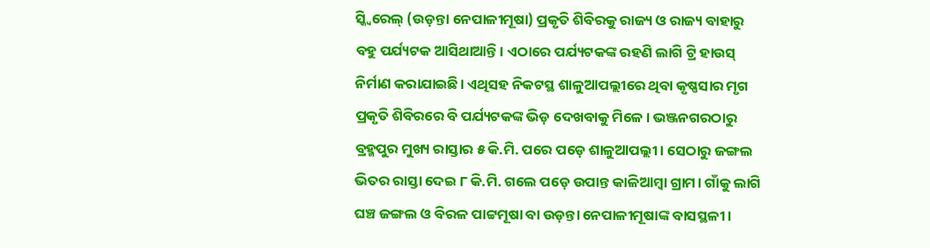ସ୍କ୍ବିରେଲ୍ (ଉଡ଼ନ୍ତା ନେପାଳୀମୂଷା) ପ୍ରକୃତି ଶିବିରକୁ ରାଜ୍ୟ ଓ ରାଜ୍ୟ ବାହାରୁ ବହୁ ପର୍ଯ୍ୟଟକ ଆସିଥାଆନ୍ତି। ଏଠାରେ ପର୍ଯ୍ୟଟକଙ୍କ ରହଣି ଲାଗି ଟ୍ରି ହାଉସ୍ ନିର୍ମାଣ କରାଯାଇଛି। ଏଥିସହ ନିକଟସ୍ଥ ଶାଳୁଆପଲ୍ଲୀରେ ଥିବା କୃଷ୍ଣସାର ମୃଗ ପ୍ରକୃତି ଶିବିରରେ ବି ପର୍ଯ୍ୟଟକଙ୍କ ଭିଡ଼ ଦେଖବାକୁ ମିଳେ। ଭଞ୍ଜନଗରଠାରୁ ବ୍ରହ୍ମପୁର ମୁଖ୍ୟ ରାସ୍ତାର ୫ କି.ମି. ପରେ ପଡ଼େ ଶାଳୁଆପଲ୍ଲୀ। ସେଠାରୁ ଜଙ୍ଗଲ ଭିତର ରାସ୍ତା ଦେଇ ୮ କି.ମି. ଗଲେ ପଡ଼େ ଉପାନ୍ତ କାଳିଆମ୍ବା ଗ୍ରାମ। ଗାଁକୁ ଲାଗି ଘଞ୍ଚ ଜଙ୍ଗଲ ଓ ବିରଳ ପାଟ୍ଟମୂଷା ବା ଉଡ଼ନ୍ତା ନେପାଳୀମୂଷାଙ୍କ ବାସସ୍ଥଳୀ।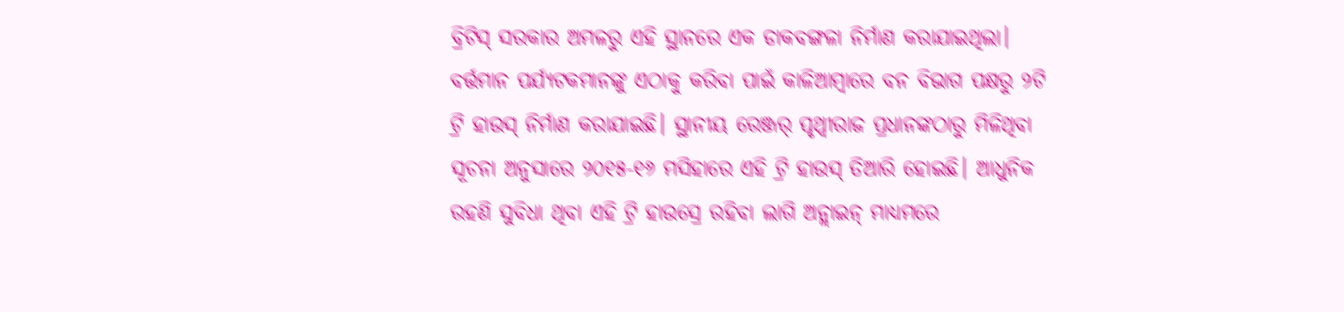ବ୍ରିଟିସ୍ ସରକାର ଅମଳରୁ ଏହି ସ୍ଥାନରେ ଏକ ଡାକବଙ୍ଗଳା ନିର୍ମାଣ କରାଯାଇଥିଲା। ବର୍ତ୍ତମାନ ପର୍ଯ୍ୟଟକମାନଙ୍କୁ ଏଠାକୁ କରିବା ପାଇଁ କାଳିଆମ୍ବାରେ ବନ ବିଭାଗ ପକ୍ଷରୁ ୨ଟି ଟ୍ରି ହାଉସ୍ ନିର୍ମାଣ କରାଯାଇଛି। ସ୍ଥାନୀୟ ରେଞ୍ଜର୍ ପୃଥ୍ବୀରାଜ ପ୍ରଧାନଙ୍କଠାରୁ ମିଳିଥିବା ସୂଚନା ଅନୁସାରେ ୨୦୧୫-୧୬ ମସିହାରେ ଏହି ଟ୍ରି ହାଉସ୍ ତିଆରି ହୋଇଛି। ଆଧୁନିକ ରହଣି ସୁବିଧା ଥିବା ଏହି ଟ୍ରି ହାଉସ୍ରେ ରହିବା ଲାଗି ଅନ୍ଲାଇନ୍ ମାଧ୍ୟମରେ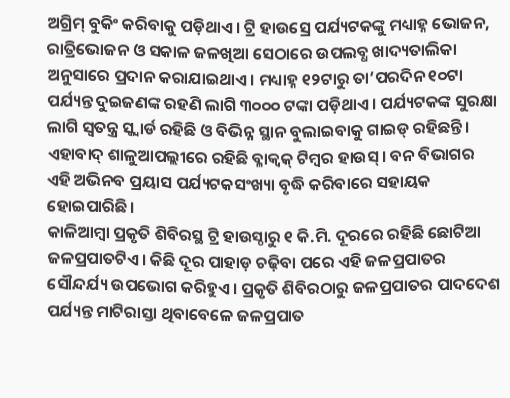ଅଗ୍ରିମ୍ ବୁକିଂ କରିବାକୁ ପଡ଼ିଥାଏ। ଟ୍ରି ହାଉସ୍ରେ ପର୍ଯ୍ୟଟକଙ୍କୁ ମଧ୍ୟାହ୍ନ ଭୋଜନ, ରାତ୍ରିଭୋଜନ ଓ ସକାଳ ଜଳଖିଆ ସେଠାରେ ଉପଲବ୍ଧ ଖାଦ୍ୟତାଲିକା ଅନୁସାରେ ପ୍ରଦାନ କରାଯାଇଥାଏ। ମଧ୍ୟାହ୍ନ ୧୨ଟାରୁ ତା’ପରଦିନ ୧୦ଟା ପର୍ଯ୍ୟନ୍ତ ଦୁଇଜଣଙ୍କ ରହଣି ଲାଗି ୩୦୦୦ ଟଙ୍କା ପଡ଼ିଥାଏ। ପର୍ଯ୍ୟଟକଙ୍କ ସୁରକ୍ଷା ଲାଗି ସ୍ବତନ୍ତ୍ର ସ୍କ୍ବାର୍ଡ ରହିଛି ଓ ବିଭିନ୍ନ ସ୍ଥାନ ବୁଲାଇବାକୁ ଗାଇଡ୍ ରହିଛନ୍ତି। ଏହାବାଦ୍ ଶାଳୁଆପଲ୍ଲୀରେ ରହିଛି ବ୍ଳାକ୍ବକ୍ ଟିମ୍ବର ହାଉସ୍। ବନ ବିଭାଗର ଏହି ଅଭିନବ ପ୍ରୟାସ ପର୍ଯ୍ୟଟକସଂଖ୍ୟା ବୃଦ୍ଧି କରିବାରେ ସହାୟକ ହୋଇପାରିଛି।
କାଳିଆମ୍ବା ପ୍ରକୃତି ଶିବିରସ୍ଥ ଟ୍ରି ହାଉସ୍ଠାରୁ ୧ କି.ମି. ଦୂରରେ ରହିଛି ଛୋଟିଆ ଜଳପ୍ରପାତଟିଏ। କିଛି ଦୂର ପାହାଡ଼ ଚଢ଼ିବା ପରେ ଏହି ଜଳପ୍ରପାତର ସୌନ୍ଦର୍ଯ୍ୟ ଉପଭୋଗ କରିହୁଏ। ପ୍ରକୃତି ଶିବିରଠାରୁ ଜଳପ୍ରପାତର ପାଦଦେଶ ପର୍ଯ୍ୟନ୍ତ ମାଟିରାସ୍ତା ଥିବାବେଳେ ଜଳପ୍ରପାତ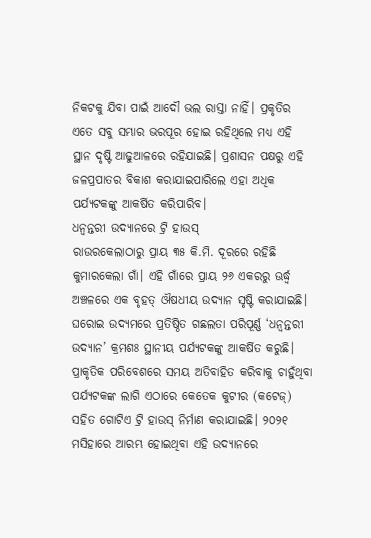ନିକଟକୁ ଯିବା ପାଇଁ ଆଦୌ ଭଲ ରାସ୍ତା ନାହିଁ। ପ୍ରକୃତିର ଏତେ ସବୁ ସମ୍ଭାର ଭରପୂର ହୋଇ ରହିଥିଲେ ମଧ୍ୟ ଏହି ସ୍ଥାନ ଦୃଷ୍ଟି ଆଢୁଆଳରେ ରହିଯାଇଛି। ପ୍ରଶାସନ ପକ୍ଷରୁ ଏହି ଜଳପ୍ରପାତର ବିକାଶ କରାଯାଇପାରିଲେ ଏହା ଅଧିକ ପର୍ଯ୍ୟଟକଙ୍କୁ ଆକର୍ଷିତ କରିପାରିବ।
ଧନ୍ବନ୍ତରୀ ଉଦ୍ୟାନରେ ଟ୍ରି ହାଉସ୍
ରାଉରକେଲାଠାରୁ ପ୍ରାୟ ୩୫ କି.ମି. ଦୂରରେ ରହିଛି କୁମାରକେଲା ଗାଁ। ଏହି ଗାଁରେ ପ୍ରାୟ ୨୬ ଏକରରୁ ଊର୍ଦ୍ଧ୍ବ ଅଞ୍ଚଳରେ ଏକ ବୃହତ୍ ଔଷଧୀୟ ଉଦ୍ୟାନ ସୃଷ୍ଟି କରାଯାଇଛି। ଘରୋଇ ଉଦ୍ୟମରେ ପ୍ରତିଷ୍ଠିତ ଗଛଲତା ପରିପୂର୍ଣ୍ଣ ‘ଧନ୍ବନ୍ତରୀ ଉଦ୍ୟାନ’ କ୍ରମଶଃ ସ୍ଥାନୀୟ ପର୍ଯ୍ୟଟକଙ୍କୁ ଆକର୍ଷିତ କରୁଛି। ପ୍ରାକୃତିକ ପରିବେଶରେ ସମୟ ଅତିବାହିତ କରିବାକୁ ଚାହୁଁଥିବା ପର୍ଯ୍ୟଟକଙ୍କ ଲାଗି ଏଠାରେ କେତେକ କୁଟୀର (କଟେଜ୍) ସହିତ ଗୋଟିଏ ଟ୍ରି ହାଉସ୍ ନିର୍ମାଣ କରାଯାଇଛି। ୨୦୨୧ ମସିହାରେ ଆରମ୍ଭ ହୋଇଥିବା ଏହି ଉଦ୍ୟାନରେ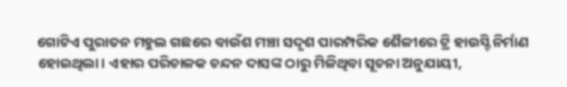ଗୋଟିଏ ପୁରାତନ ମହୁଲ ଗଛରେ ବାଉଁଶ ମଞ୍ଚା ସଦୃଶ ପାରମ୍ପରିକ ଶୈଳୀରେ ଟ୍ରି ହାଉସ୍ଟି ନିର୍ମାଣ ହୋଇଥିଲା। ଏହାର ପରିଚାଳକ ଚନ୍ଦନ ଦାସଙ୍କ ଠାରୁ ମିଳିଥିବା ସୂଚନା ଅନୁଯାୟୀ,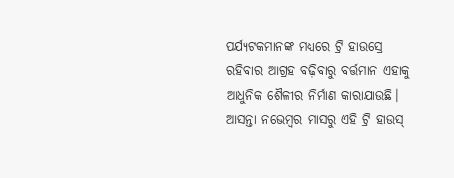ପର୍ଯ୍ୟଟକମାନଙ୍କ ମଧ୍ୟରେ ଟ୍ରି ହାଉସ୍ରେ ରହିବାର ଆଗ୍ରହ ବଢ଼ିବାରୁ ବର୍ତ୍ତମାନ ଏହାକୁ ଆଧୁନିକ ଶୈଳୀର ନିର୍ମାଣ କାରାଯାଉଛି। ଆସନ୍ତା ନଭେମ୍ବର ମାସରୁ ଏହି ଟ୍ରି ହାଉସ୍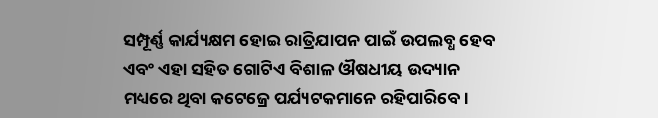ସମ୍ପୂର୍ଣ୍ଣ କାର୍ଯ୍ୟକ୍ଷମ ହୋଇ ରାତ୍ରିଯାପନ ପାଇଁ ଉପଲବ୍ଧ ହେବ ଏବଂ ଏହା ସହିତ ଗୋଟିଏ ବିଶାଳ ଔଷଧୀୟ ଉଦ୍ୟାନ ମଧ୍ୟରେ ଥିବା କଟେଜ୍ରେ ପର୍ଯ୍ୟଟକମାନେ ରହିପାରିବେ।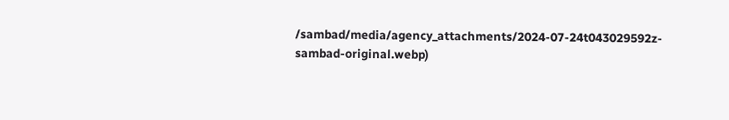/sambad/media/agency_attachments/2024-07-24t043029592z-sambad-original.webp)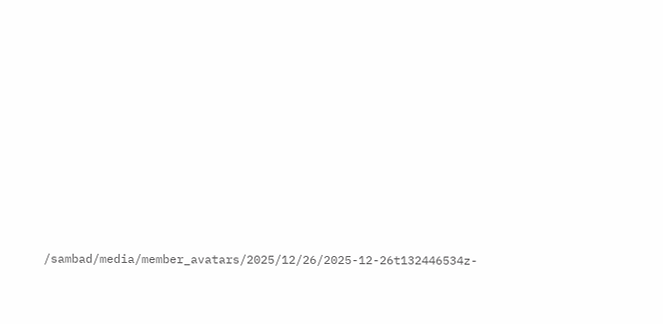/sambad/media/member_avatars/2025/12/26/2025-12-26t132446534z-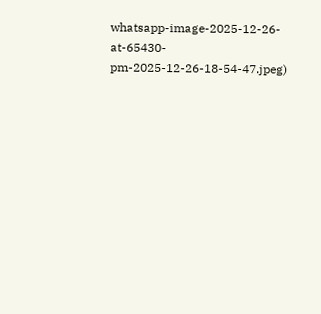whatsapp-image-2025-12-26-at-65430-pm-2025-12-26-18-54-47.jpeg)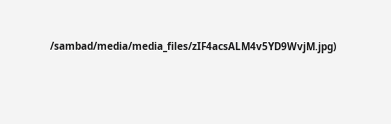/sambad/media/media_files/zIF4acsALM4v5YD9WvjM.jpg)